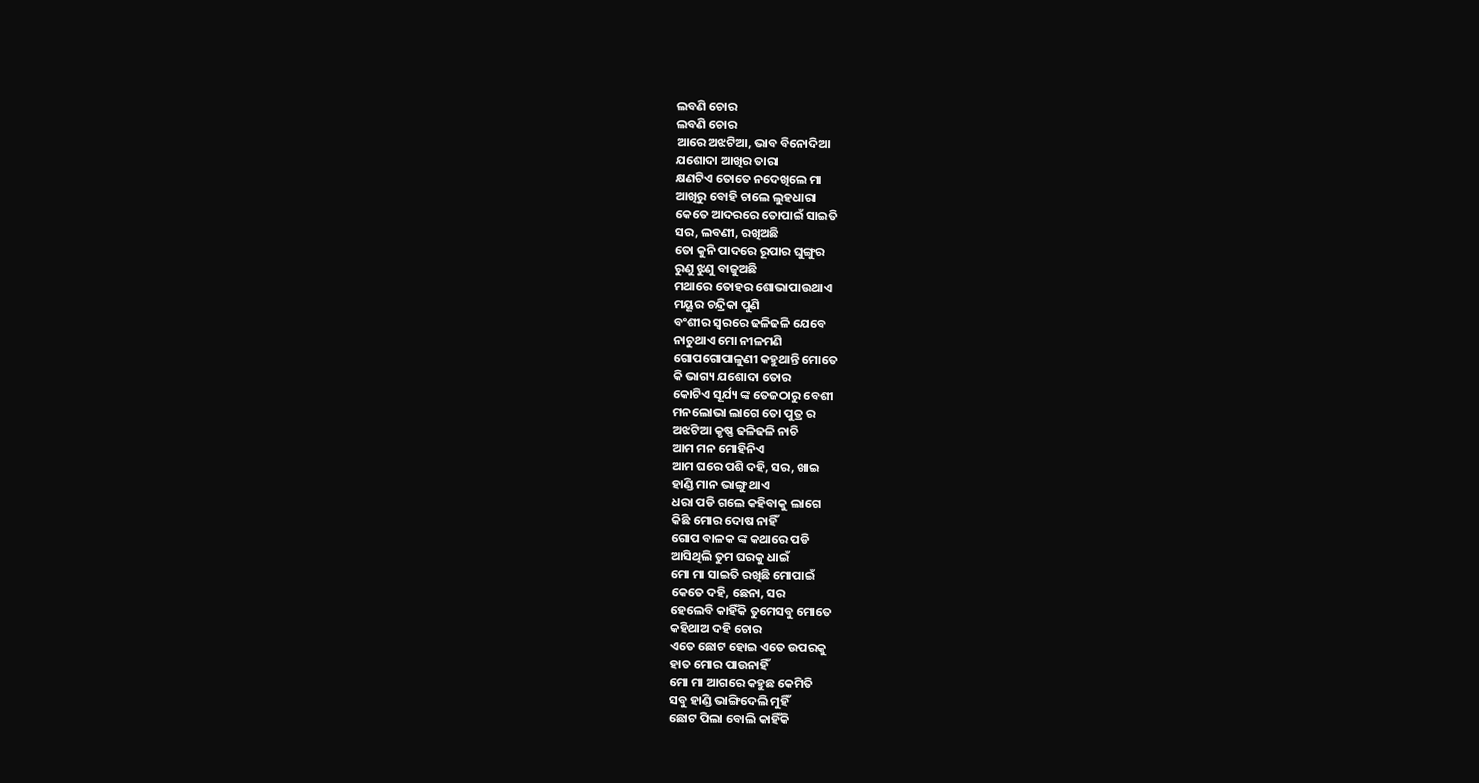ଲବଣି ଚୋର
ଲବଣି ଚୋର
ଆରେ ଅଝଟିଆ, ଭାବ ବିନୋଦିଆ
ଯଶୋଦା ଆଖିର ତାରା
କ୍ଷଣଟିଏ ତୋତେ ନଦେଖିଲେ ମା
ଆଖିରୁ ବୋହି ଚାଲେ ଲୁହଧାରା
କେତେ ଆଦରରେ ତୋପାଇଁ ସାଇତି
ସର, ଲବଣୀ, ରଖିଅଛି
ତୋ କୁନି ପାଦରେ ରୂପାର ଘୁଙ୍ଗୁର
ରୁଣୁ ଝୁଣୁ ବାଜୁଅଛି
ମଥାରେ ତୋହର ଶୋଭାପାଉଥାଏ
ମୟୂର ଚନ୍ଦ୍ରିକା ପୁଣି
ବଂଶୀର ସ୍ୱରରେ ଢଳିଢଳି ଯେବେ
ନାଚୁଥାଏ ମୋ ନୀଳମଣି
ଗୋପଗୋପାଳୁଣୀ କହୁଥାନ୍ତି ମୋତେ
କି ଭାଗ୍ୟ ଯଶୋଦା ତୋର
କୋଟିଏ ସୂର୍ଯ୍ୟ ଙ୍କ ତେଜଠାରୁ ବେଶୀ
ମନଲୋଭା ଲାଗେ ତୋ ପୁତ୍ର ର
ଅଝଟିଆ କୃଷ୍ଣ ଢଳିଢଳି ନାଚି
ଆମ ମନ ମୋହିନିଏ
ଆମ ଘରେ ପଶି ଦହି, ସର, ଖାଇ
ହାଣ୍ଡି ମାନ ଭାଙ୍ଗୁ ଥାଏ
ଧରା ପଡି ଗଲେ କହିବାକୁ ଲାଗେ
କିଛି ମୋର ଦୋଷ ନାହିଁ
ଗୋପ ବାଳକ ଙ୍କ କଥାରେ ପଡି
ଆସିଥିଲି ତୁମ ଘରକୁ ଧାଇଁ
ମୋ ମା ସାଇତି ରଖିଛି ମୋପାଇଁ
କେତେ ଦହି, ଛେନା, ସର
ହେଲେବି କାହିଁକି ତୁମେସବୁ ମୋତେ
କହିଥାଅ ଦହି ଚୋର
ଏତେ ଛୋଟ ହୋଇ ଏତେ ଉପରକୁ
ହାତ ମୋର ପାଉନାହିଁ
ମୋ ମା ଆଗରେ କହୁଛ କେମିତି
ସବୁ ହାଣ୍ଡି ଭାଙ୍ଗିଦେଲି ମୁହିଁ
ଛୋଟ ପିଲା ବୋଲି କାହିଁକି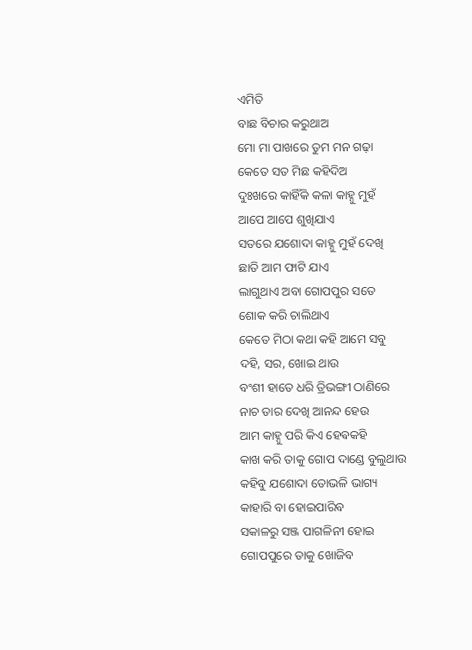ଏମିତି
ବାଛ ବିଚାର କରୁଥାଅ
ମୋ ମା ପାଖରେ ତୁମ ମନ ଗଢ଼ା
କେତେ ସତ ମିଛ କହିଦିଅ
ଦୁଃଖରେ କାହିଁକି କଳା କାହ୍ନୁ ମୁହଁ
ଆପେ ଆପେ ଶୁଖିଯାଏ
ସତରେ ଯଶୋଦା କାହ୍ନୁ ମୁହଁ ଦେଖି
ଛାତି ଆମ ଫାଟି ଯାଏ
ଲାଗୁଥାଏ ଅବା ଗୋପପୁର ସତେ
ଶୋକ କରି ଚାଲିଥାଏ
କେତେ ମିଠା କଥା କହି ଆମେ ସବୁ
ଦହି, ସର, ଖୋଇ ଥାଉ
ବଂଶୀ ହାତେ ଧରି ତ୍ରିଭଙ୍ଗୀ ଠାଣିରେ
ନାଚ ତାର ଦେଖି ଆନନ୍ଦ ହେଉ
ଆମ କାହ୍ନୁ ପରି କିଏ ହେଵକହି
କାଖ କରି ତାକୁ ଗୋପ ଦାଣ୍ଡେ ବୁଲୁଥାଉ
କହିବୁ ଯଶୋଦା ତୋଭଳି ଭାଗ୍ୟ
କାହାରି ବା ହୋଇପାରିବ
ସକାଳରୁ ସଞ୍ଜ ପାଗଳିନୀ ହୋଇ
ଗୋପପୁରେ ତାକୁ ଖୋଜିବ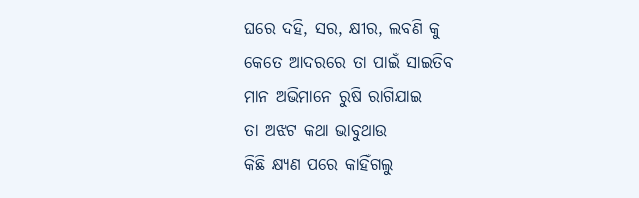ଘରେ ଦହି, ସର, କ୍ଷୀର, ଲବଣି କୁ
କେତେ ଆଦରରେ ତା ପାଇଁ ସାଇତିବ
ମାନ ଅଭିମାନେ ରୁଷି ରାଗିଯାଇ
ତା ଅଝଟ କଥା ଭାବୁଥାଉ
କିଛି କ୍ଷ୍ୟଣ ପରେ କାହିଁଗଲୁ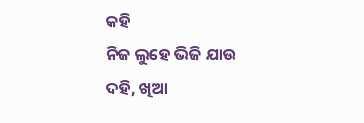କହି
ନିଜ ଲୁହେ ଭିଜି ଯାଉ
ଦହି, ଖିଆ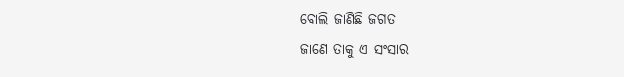ବୋଲି ଜାଣିଛି ଜଗତ
ଜାଣେ ତାକୁ ଏ ସଂସାର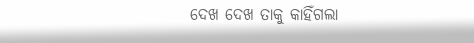ଦେଖ ଦେଖ ତାକୁ କାହିଁଗଲା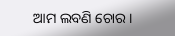ଆମ ଲବଣି ଚୋର ।